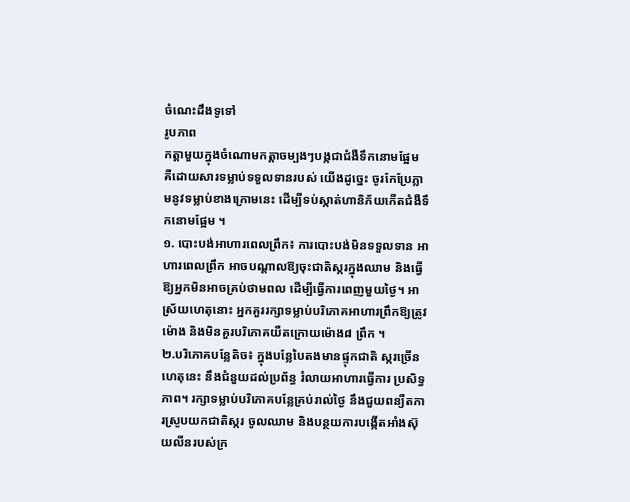ចំណេះដឹងទូទៅ
រូបភាព
កត្តាមួយក្នុងចំណោមកត្តាចម្បងៗបង្កជាជំងឺទឹកនោមផ្អែម គឺដោយសារទម្លាប់ទទួលទានរបស់ យើងដូច្នេះ ចូរកែប្រែភ្លាមនូវទម្លាប់ខាងក្រោមនេះ ដើម្បីទប់ស្កាត់ហានិភ័យកើតជំងឺទឹកនោមផ្អែម ។
១. បោះបង់អាហារពេលព្រឹក៖ ការបោះបង់មិនទទួលទាន អាហារពេលព្រឹក អាចបណ្តាលឱ្យចុះជាតិស្ករក្នុងឈាម និងធ្វើឱ្យអ្នកមិនអាចគ្រប់ថាមពល ដើម្បីធ្វើការពេញមួយថ្ងៃ។ អាស្រ័យហេតុនោះ អ្នកគួររក្សាទម្លាប់បរិភោគអាហារព្រឹកឱ្យត្រូវម៉ោង និងមិនគួរបរិភោគយឺតក្រោយម៉ោង៨ ព្រឹក ។
២.បរិភោគបន្លែតិច៖ ក្នុងបន្លែបៃតងមានផ្ទុកជាតិ ស្ករច្រើន ហេតុនេះ នឹងជំនួយដល់ប្រព័ន្ធ រំលាយអាហារធ្វើការ ប្រសិទ្ធភាព។ រក្សាទម្លាប់បរិភោគបន្លែគ្រប់រាល់ថ្ងៃ នឹងជួយពន្យឺតការស្រូបយកជាតិស្ករ ចូលឈាម និងបន្ថយការបង្កើតអាំងស៊ុយលីនរបស់ក្រ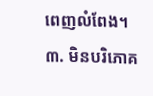ពេញលំពែង។
៣. មិនបរិភោគ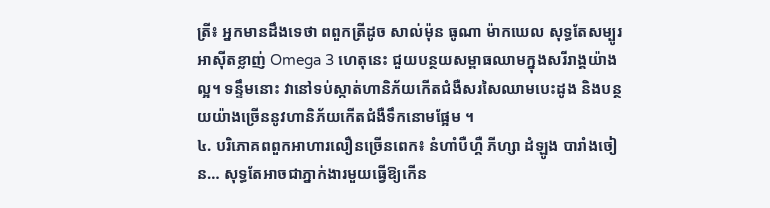ត្រី៖ អ្នកមានដឹងទេថា ពពួកត្រីដូច សាល់ម៉ុន ធូណា ម៉ាកឃេល សុទ្ធតែសម្បូរអាស៊ីតខ្លាញ់ Omega 3 ហេតុនេះ ជួយបន្ថយសម្ពាធឈាមក្នុងសរីរាង្គយ៉ាងល្អ។ ទន្ទឹមនោះ វានៅទប់ស្កាត់ហានិភ័យកើតជំងឺសរសៃឈាមបេះដូង និងបន្ថយយ៉ាងច្រើននូវហានិភ័យកើតជំងឺទឹកនោមផ្អែម ។
៤. បរិភោគពពួកអាហារលឿនច្រើនពេក៖ នំហាំបឺហ្គឺ ភីហ្សា ដំឡូង បារាំងចៀន… សុទ្ធតែអាចជាភ្នាក់ងារមួយធ្វើឱ្យកើន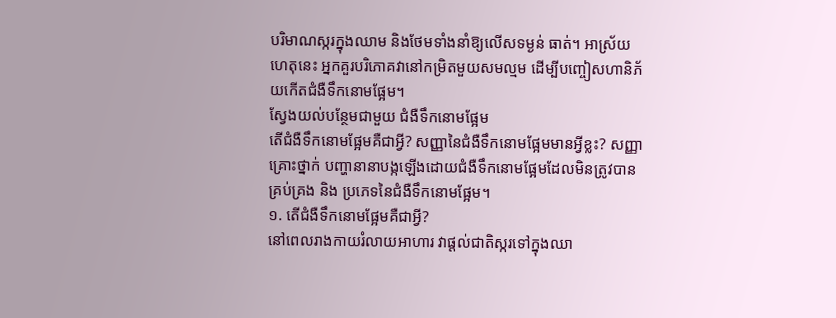បរិមាណស្ករក្នុងឈាម និងថែមទាំងនាំឱ្យលើសទម្ងន់ ធាត់។ អាស្រ័យហេតុនេះ អ្នកគួរបរិភោគវានៅកម្រិតមួយសមល្មម ដើម្បីបញ្ចៀសហានិភ័យកើតជំងឺទឹកនោមផ្អែម។
ស្វែងយល់បន្ថែមជាមួយ ជំងឺទឹកនោមផ្អែម
តើជំងឺទឹកនោមផ្អែមគឺជាអ្វី? សញ្ញានៃជំងឺទឹកនោមផ្អែមមានអ្វីខ្លះ? សញ្ញាគ្រោះថ្នាក់ បញ្ហានានាបង្កឡើងដោយជំងឺទឹកនោមផ្អែមដែលមិនត្រូវបានគ្រប់គ្រង និង ប្រភេទនៃជំងឺទឹកនោមផ្អែម។
១. តើជំងឺទឹកនោមផ្អែមគឺជាអ្វី?
នៅពេលរាងកាយរំលាយអាហារ វាផ្តល់ជាតិស្ករទៅក្នុងឈា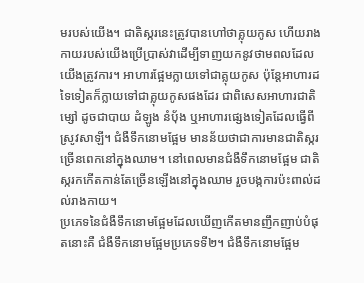មរបស់យើង។ ជាតិស្ករនេះត្រូវបានហៅថាគ្លុយកូស ហើយរាងកាយរបស់យើងប្រើប្រាស់វាដើម្បីទាញយកនូវថាមពលដែលយើងត្រូវការ។ អាហារផ្អែមក្លាយទៅជាគ្លុយកូស ប៉ុន្តែអាហារដទៃទៀតក៏ក្លាយទៅជាគ្លុយកូសផងដែរ ជាពិសេសអាហារជាតិម្សៅ ដូចជាបាយ ដំឡូង នំបុ័ង ឬអាហារផ្សេងទៀតដែលធ្វើពីស្រូវសាឡី។ ជំងឺទឹកនោមផ្អែម មានន័យថាជាការមានជាតិស្ករច្រើនពេកនៅក្នុងឈាម។ នៅពេលមានជំងឺទឹកនោមផ្អែម ជាតិស្ករកកើតកាន់តែច្រើនឡើងនៅក្នុងឈាម រួចបង្កការប៉ះពាល់ដល់រាងកាយ។
ប្រភេទនៃជំងឺទឹកនោមផ្អែមដែលឃើញកើតមានញឹកញាប់បំផុតនោះគឺ ជំងឺទឹកនោមផ្អែមប្រភេទទី២។ ជំងឺទឹកនោមផ្អែម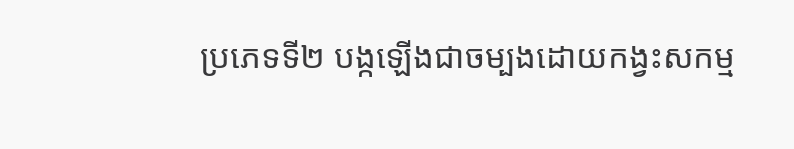ប្រភេទទី២ បង្កឡើងជាចម្បងដោយកង្វះសកម្ម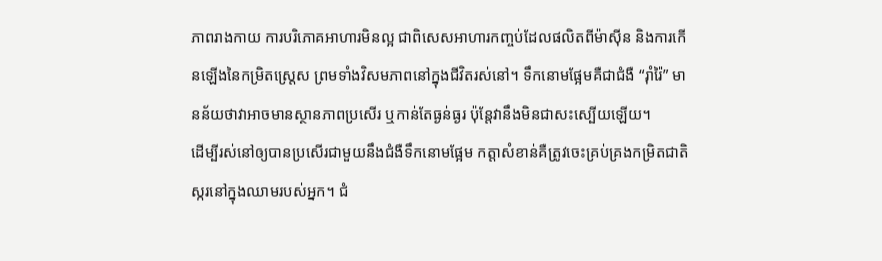ភាពរាងកាយ ការបរិភោគអាហារមិនល្អ ជាពិសេសអាហារកញ្ចប់ដែលផលិតពីម៉ាស៊ីន និងការកើនឡើងនៃកម្រិតស្ត្រេស ព្រមទាំងវិសមភាពនៅក្នុងជីវិតរស់នៅ។ ទឹកនោមផ្អែមគឺជាជំងឺ “រ៉ាំរ៉ៃ” មានន័យថាវាអាចមានស្ថានភាពប្រសើរ ឬកាន់តែធ្ងន់ធ្ងរ ប៉ុន្តែវានឹងមិនជាសះស្បើយឡើយ។
ដើម្បីរស់នៅឲ្យបានប្រសើរជាមួយនឹងជំងឺទឹកនោមផ្អែម កត្តាសំខាន់គឺត្រូវចេះគ្រប់គ្រងកម្រិតជាតិស្ករនៅក្នុងឈាមរបស់អ្នក។ ជំ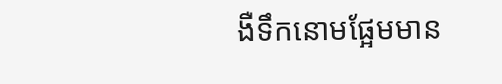ងឺទឹកនោមផ្អែមមាន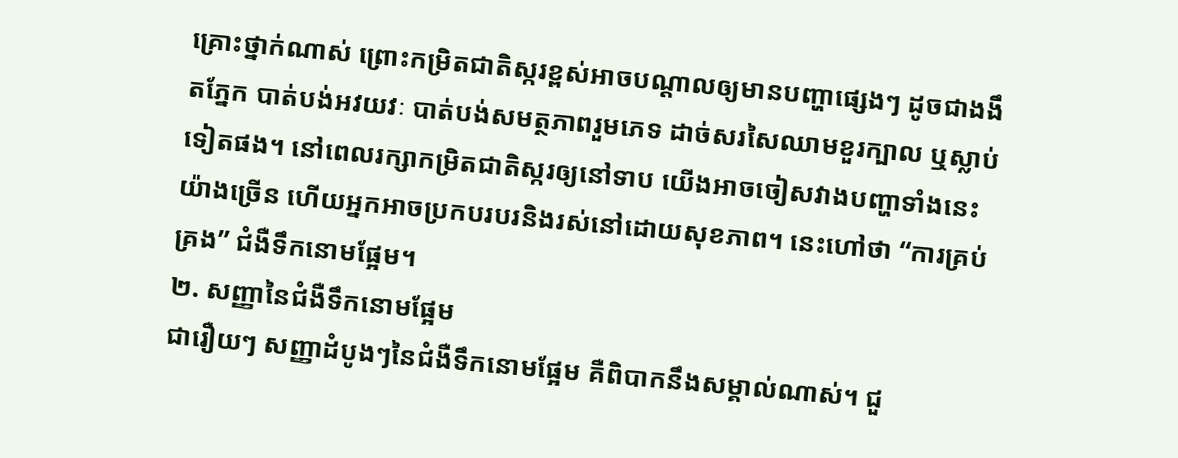គ្រោះថ្នាក់ណាស់ ព្រោះកម្រិតជាតិស្ករខ្ពស់អាចបណ្តាលឲ្យមានបញ្ហាផ្សេងៗ ដូចជាងងឹតភ្នែក បាត់បង់អវយវៈ បាត់បង់សមត្ថភាពរួមភេទ ដាច់សរសៃឈាមខួរក្បាល ឬស្លាប់ទៀតផង។ នៅពេលរក្សាកម្រិតជាតិស្ករឲ្យនៅទាប យើងអាចចៀសវាងបញ្ហាទាំងនេះយ៉ាងច្រើន ហើយអ្នកអាចប្រកបរបរនិងរស់នៅដោយសុខភាព។ នេះហៅថា “ការគ្រប់គ្រង” ជំងឺទឹកនោមផ្អែម។
២. សញ្ញានៃជំងឺទឹកនោមផ្អែម
ជារឿយៗ សញ្ញាដំបូងៗនៃជំងឺទឹកនោមផ្អែម គឺពិបាកនឹងសម្គាល់ណាស់។ ជួ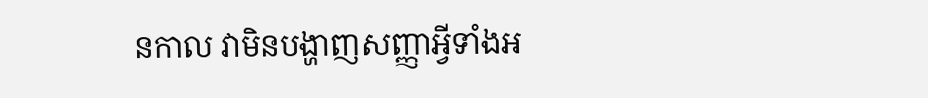នកាល វាមិនបង្ហាញសញ្ញាអ្វីទាំងអ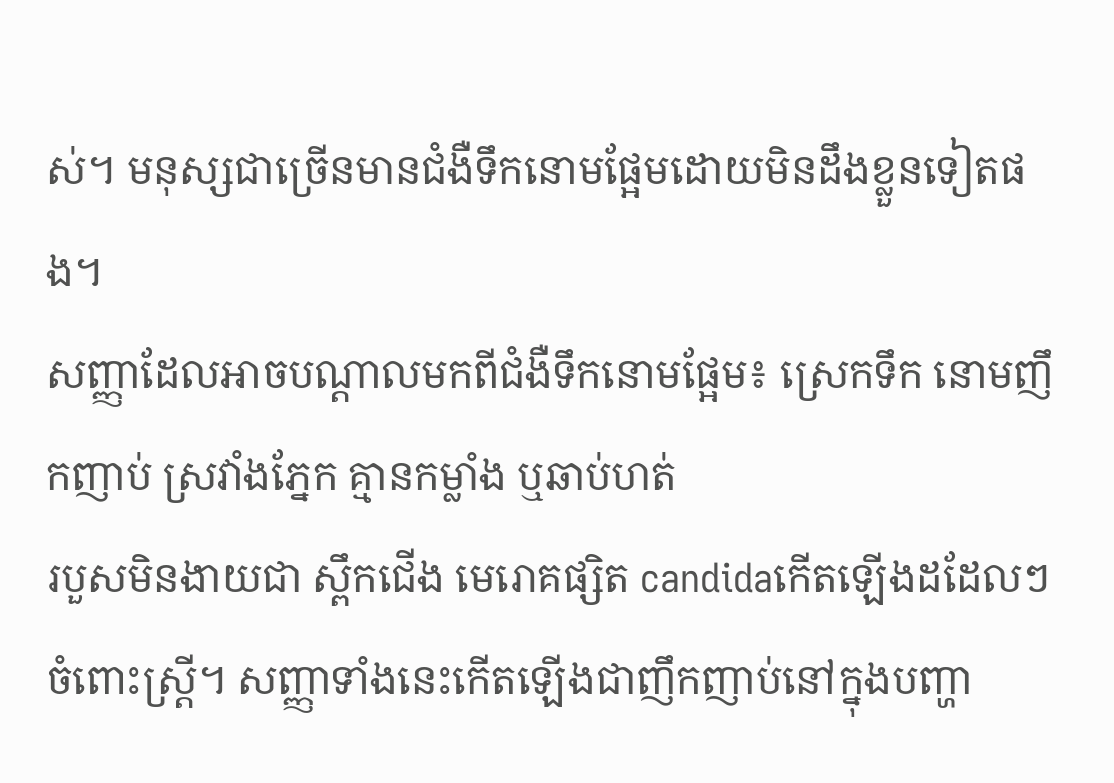ស់។ មនុស្សជាច្រើនមានជំងឺទឹកនោមផ្អែមដោយមិនដឹងខ្លួនទៀតផង។
សញ្ញាដែលអាចបណ្តាលមកពីជំងឺទឹកនោមផ្អែម៖ ស្រេកទឹក នោមញឹកញាប់ ស្រវាំងភ្នែក គ្មានកម្លាំង ឬឆាប់ហត់
របួសមិនងាយជា ស្ពឹកជើង មេរោគផ្សិត candidaកើតឡើងដដែលៗចំពោះស្ត្រី។ សញ្ញាទាំងនេះកើតឡើងជាញឹកញាប់នៅក្នុងបញ្ហា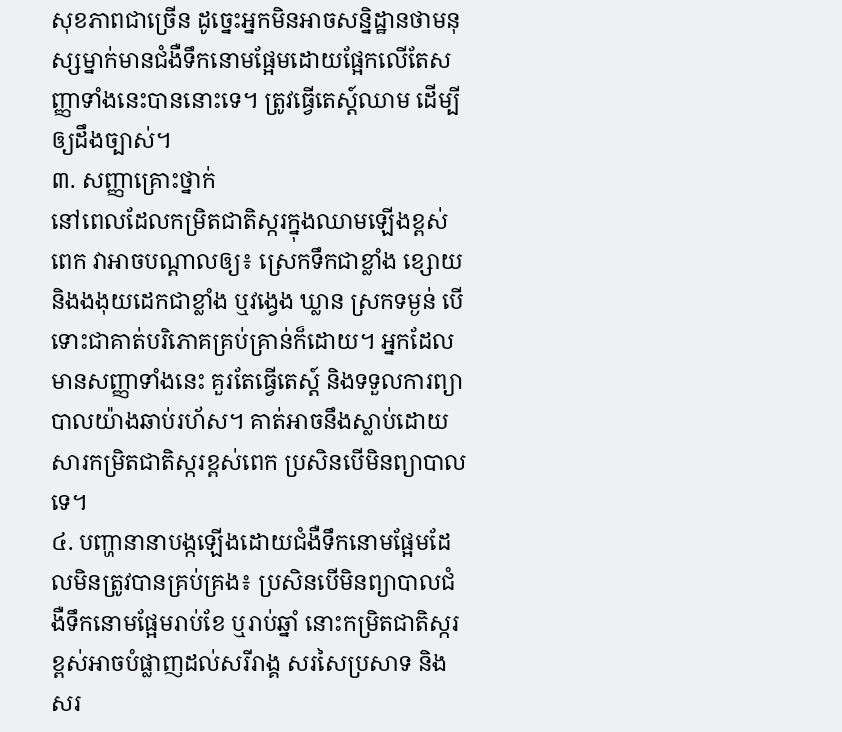សុខភាពជាច្រើន ដូច្នេះអ្នកមិនអាចសន្និដ្ឋានថាមនុស្សម្នាក់មានជំងឺទឹកនោមផ្អែមដោយផ្អែកលើតែសញ្ញាទាំងនេះបាននោះទេ។ ត្រូវធ្វើតេស្ត៍ឈាម ដើម្បីឲ្យដឹងច្បាស់។
៣. សញ្ញាគ្រោះថ្នាក់
នៅពេលដែលកម្រិតជាតិស្ករក្នុងឈាមឡើងខ្ពស់ពេក វាអាចបណ្តាលឲ្យ៖ ស្រេកទឹកជាខ្លាំង ខ្សោយ និងងងុយដេកជាខ្លាំង ឬវង្វេង ឃ្លាន ស្រកទម្ងន់ បើទោះជាគាត់បរិភោគគ្រប់គ្រាន់ក៏ដោយ។ អ្នកដែលមានសញ្ញាទាំងនេះ គួរតែធ្វើតេស្ត៍ និងទទួលការព្យាបាលយ៉ាងឆាប់រហ័ស។ គាត់អាចនឹងស្លាប់ដោយសារកម្រិតជាតិស្ករខ្ពស់ពេក ប្រសិនបើមិនព្យាបាលទេ។
៤. បញ្ហានានាបង្កឡើងដោយជំងឺទឹកនោមផ្អែមដែលមិនត្រូវបានគ្រប់គ្រង៖ ប្រសិនបើមិនព្យាបាលជំងឺទឹកនោមផ្អែមរាប់ខែ ឬរាប់ឆ្នាំ នោះកម្រិតជាតិស្ករខ្ពស់អាចបំផ្លាញដល់សរីរាង្គ សរសៃប្រសាទ និងសរ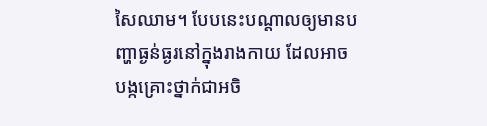សៃឈាម។ បែបនេះបណ្តាលឲ្យមានបញ្ហាធ្ងន់ធ្ងរនៅក្នុងរាងកាយ ដែលអាចបង្កគ្រោះថ្នាក់ជាអចិ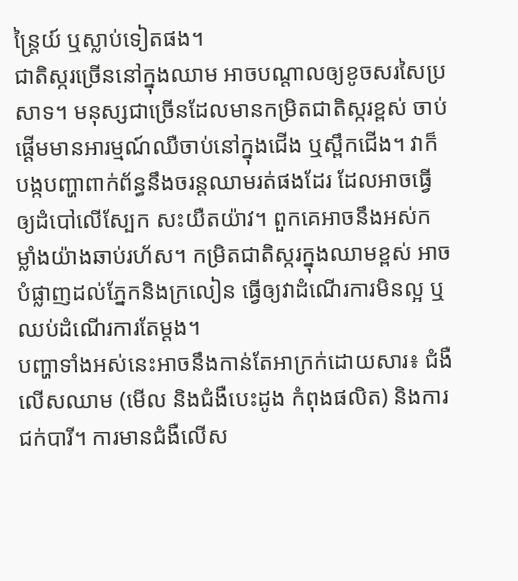ន្ត្រៃយ៍ ឬស្លាប់ទៀតផង។
ជាតិស្ករច្រើននៅក្នុងឈាម អាចបណ្តាលឲ្យខូចសរសៃប្រសាទ។ មនុស្សជាច្រើនដែលមានកម្រិតជាតិស្ករខ្ពស់ ចាប់ផ្តើមមានអារម្មណ៍ឈឺចាប់នៅក្នុងជើង ឬស្ពឹកជើង។ វាក៏បង្កបញ្ហាពាក់ព័ន្ធនឹងចរន្តឈាមរត់ផងដែរ ដែលអាចធ្វើឲ្យដំបៅលើស្បែក សះយឺតយ៉ាវ។ ពួកគេអាចនឹងអស់កម្លាំងយ៉ាងឆាប់រហ័ស។ កម្រិតជាតិស្ករក្នុងឈាមខ្ពស់ អាចបំផ្លាញដល់ភ្នែកនិងក្រលៀន ធ្វើឲ្យវាដំណើរការមិនល្អ ឬឈប់ដំណើរការតែម្តង។
បញ្ហាទាំងអស់នេះអាចនឹងកាន់តែអាក្រក់ដោយសារ៖ ជំងឺលើសឈាម (មើល និងជំងឺបេះដូង កំពុងផលិត) និងការជក់បារី។ ការមានជំងឺលើស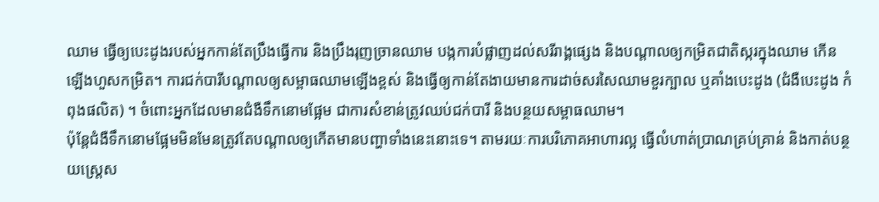ឈាម ធ្វើឲ្យបេះដូងរបស់អ្នកកាន់តែប្រឹងធ្វើការ និងប្រឹងរុញច្រានឈាម បង្កការបំផ្លាញដល់សរីរាង្គផ្សេង និងបណ្តាលឲ្យកម្រិតជាតិស្ករក្នុងឈាម កើនឡើងហួសកម្រិត។ ការជក់បារីបណ្តាលឲ្យសម្ពាធឈាមឡើងខ្ពស់ និងធ្វើឲ្យកាន់តែងាយមានការដាច់សរសៃឈាមខួរក្បាល ឬគាំងបេះដូង (ជំងឺបេះដូង កំពុងផលិត) ។ ចំពោះអ្នកដែលមានជំងឺទឹកនោមផ្អែម ជាការសំខាន់ត្រូវឈប់ជក់បារី និងបន្ថយសម្ពាធឈាម។
ប៉ុន្តែជំងឺទឹកនោមផ្អែមមិនមែនត្រូវតែបណ្តាលឲ្យកើតមានបញ្ហាទាំងនេះនោះទេ។ តាមរយៈការបរិភោគអាហារល្អ ធ្វើលំហាត់ប្រាណគ្រប់គ្រាន់ និងកាត់បន្ថយស្ត្រេស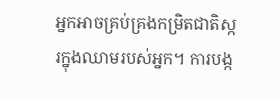អ្នកអាចគ្រប់គ្រងកម្រិតជាតិស្ករក្នុងឈាមរបស់អ្នក។ ការបង្ក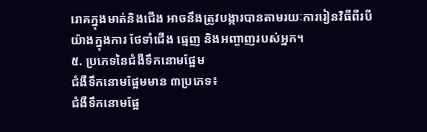រោគក្នុងមាត់និងជើង អាចនឹងត្រូវបង្ការបានតាមរយៈការរៀនវិធីពីរបីយ៉ាងក្នុងការ ថែទាំជើង ធ្មេញ និងអញ្ចាញរបស់អ្នក។
៥. ប្រភេទនៃជំងឺទឹកនោមផ្អែម
ជំងឺទឹកនោមផ្អែមមាន ៣ប្រភេទ៖
ជំងឺទឹកនោមផ្អែ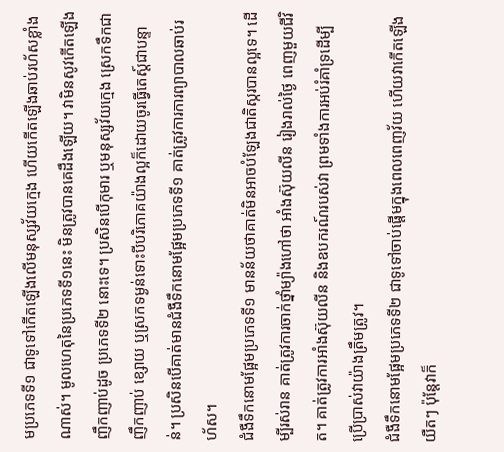មប្រភេទទី១ ជាទូទៅកើតឡើងលើមនុស្សវ័យក្មេង ហើយកើតឡើងឆាប់រហ័សខ្លាំងណាស់។ មូលហេតុនៃប្រភេទទី១នេះ មិនត្រូវបានគេដឹងឡើយ។ វាមិនសូវកើតឡើងញឹកញាប់ដូច ប្រភេទទី២ នោះទេ។ ប្រសិនបើកុមារ ឬមនុស្សវ័យក្មេង ស្រេកទឹកជាញឹកញាប់ ខ្សោយ ឬស្រកទម្ងន់ទោះបីបរិភោគយ៉ាងល្អក៏ដោយចូរធ្វើតេស្ត៍ជាបន្ទាន់។ ប្រសិនបើគាត់មានជំងឺទឹកនោមផ្អែមប្រភេទទី១ គាត់ត្រូវការការព្យាបាលឆាប់រហ័ស។
ជំងឺទឹកនោមផ្អែមប្រភេទទី១ មានន័យថាគាត់មិនអាចបំឡែងជាតិស្ករបានល្អទេ។ ដើម្បីរស់រាន គាត់ត្រូវការចាក់ថ្នាំម្យ៉ាងហៅថា អាំងស៊ុយលីន រៀងរាល់ថ្ងៃ ពេញមួយជីវិត។ គាត់ត្រូវការអាំងស៊ុយលីន និងឧបករណ៍របស់វា ព្រមទាំងការអប់រំគាំទ្រដើម្បីប្រើប្រាស់វាយ៉ាងត្រឹមត្រូវ។
ជំងឺទឹកនោមផ្អែមប្រភេទទី២ ជាទូទៅចាប់ផ្តើមក្នុងពេលពេញវ័យ ហើយវាកើតឡើងយឺតៗ ប៉ុន្តែវាក៏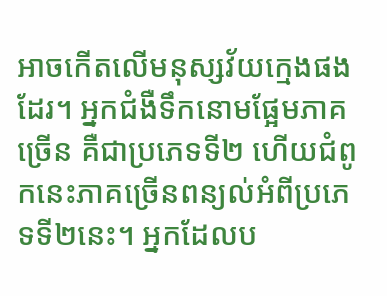អាចកើតលើមនុស្សវ័យក្មេងផងដែរ។ អ្នកជំងឺទឹកនោមផ្អែមភាគច្រើន គឺជាប្រភេទទី២ ហើយជំពូកនេះភាគច្រើនពន្យល់អំពីប្រភេទទី២នេះ។ អ្នកដែលប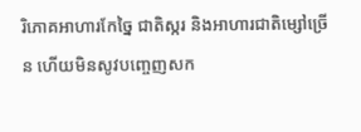រិភោគអាហារកែច្នៃ ជាតិស្ករ និងអាហារជាតិម្សៅច្រើន ហើយមិនសូវបញ្ចេញសក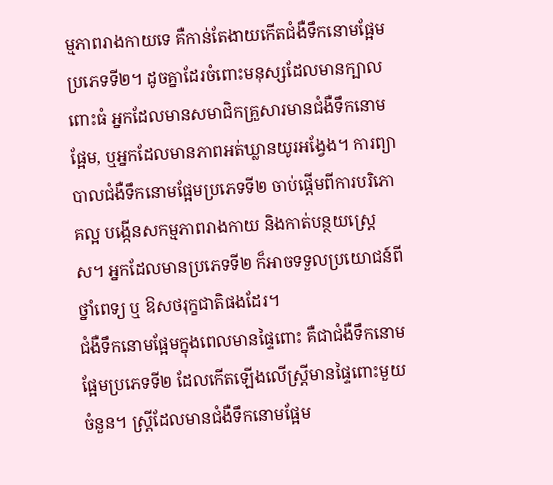ម្មភាពរាងកាយទេ គឺកាន់តែងាយកើតជំងឺទឹកនោមផ្អែមប្រភេទទី២។ ដូចគ្នាដែរចំពោះមនុស្សដែលមានក្បាលពោះធំ អ្នកដែលមានសមាជិកគ្រួសារមានជំងឺទឹកនោមផ្អែម, ឬអ្នកដែលមានភាពអត់ឃ្លានយូរអង្វែង។ ការព្យាបាលជំងឺទឹកនោមផ្អែមប្រភេទទី២ ចាប់ផ្តើមពីការបរិភោគល្អ បង្កើនសកម្មភាពរាងកាយ និងកាត់បន្ថយស្ត្រេស។ អ្នកដែលមានប្រភេទទី២ ក៏អាចទទួលប្រយោជន៍ពី ថ្នាំពេទ្យ ឬ ឱសថរុក្ខជាតិផងដែរ។
ជំងឺទឹកនោមផ្អែមក្នុងពេលមានផ្ទៃពោះ គឺជាជំងឺទឹកនោមផ្អែមប្រភេទទី២ ដែលកើតឡើងលើស្ត្រីមានផ្ទៃពោះមួយចំនួន។ ស្ត្រីដែលមានជំងឺទឹកនោមផ្អែម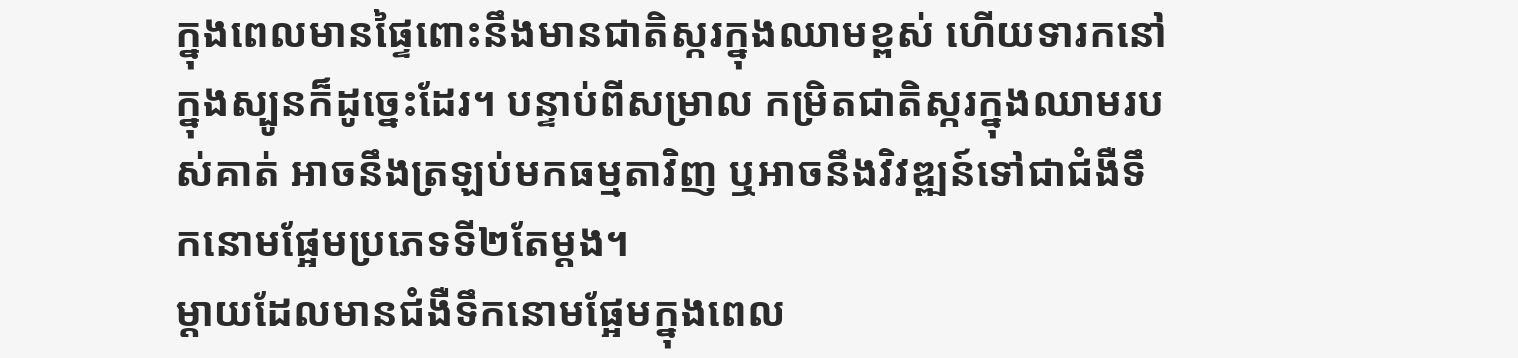ក្នុងពេលមានផ្ទៃពោះនឹងមានជាតិស្ករក្នុងឈាមខ្ពស់ ហើយទារកនៅក្នុងស្បូនក៏ដូច្នេះដែរ។ បន្ទាប់ពីសម្រាល កម្រិតជាតិស្ករក្នុងឈាមរបស់គាត់ អាចនឹងត្រឡប់មកធម្មតាវិញ ឬអាចនឹងវិវឌ្ឍន៍ទៅជាជំងឺទឹកនោមផ្អែមប្រភេទទី២តែម្តង។
ម្តាយដែលមានជំងឺទឹកនោមផ្អែមក្នុងពេល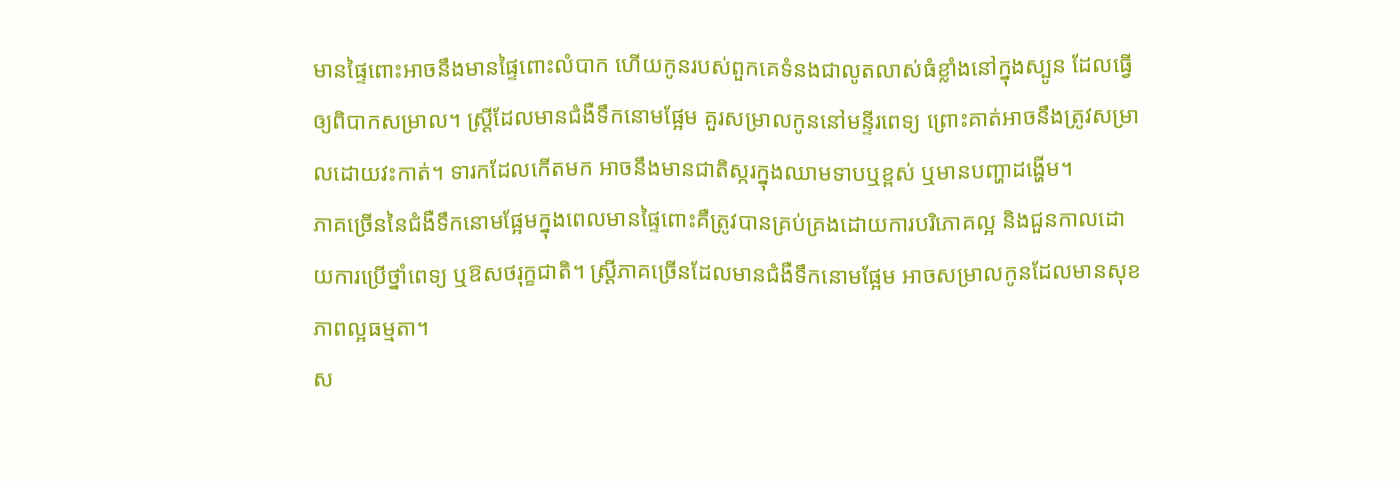មានផ្ទៃពោះអាចនឹងមានផ្ទៃពោះលំបាក ហើយកូនរបស់ពួកគេទំនងជាលូតលាស់ធំខ្លាំងនៅក្នុងស្បូន ដែលធ្វើឲ្យពិបាកសម្រាល។ ស្ត្រីដែលមានជំងឺទឹកនោមផ្អែម គួរសម្រាលកូននៅមន្ទីរពេទ្យ ព្រោះគាត់អាចនឹងត្រូវសម្រាលដោយវះកាត់។ ទារកដែលកើតមក អាចនឹងមានជាតិស្ករក្នុងឈាមទាបឬខ្ពស់ ឬមានបញ្ហាដង្ហើម។
ភាគច្រើននៃជំងឺទឹកនោមផ្អែមក្នុងពេលមានផ្ទៃពោះគឺត្រូវបានគ្រប់គ្រងដោយការបរិភោគល្អ និងជួនកាលដោយការប្រើថ្នាំពេទ្យ ឬឱសថរុក្ខជាតិ។ ស្ត្រីភាគច្រើនដែលមានជំងឺទឹកនោមផ្អែម អាចសម្រាលកូនដែលមានសុខភាពល្អធម្មតា។
ស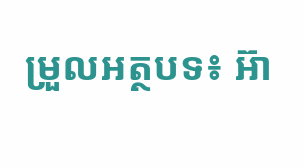ម្រួលអត្ថបទ៖ អ៊ា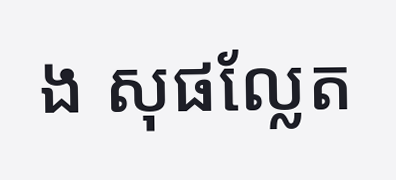ង សុផល្លែត